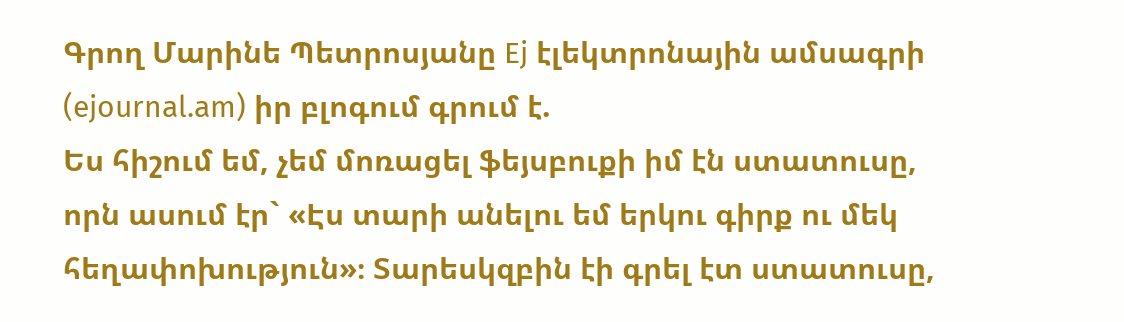Գրող Մարինե Պետրոսյանը Ej էլեկտրոնային ամսագրի (ejournal.am) իր բլոգում գրում է.
Ես հիշում եմ, չեմ մոռացել ֆեյսբուքի իմ էն ստատուսը, որն ասում էր` «Էս տարի անելու եմ երկու գիրք ու մեկ հեղափոխություն»։ Տարեսկզբին էի գրել էտ ստատուսը,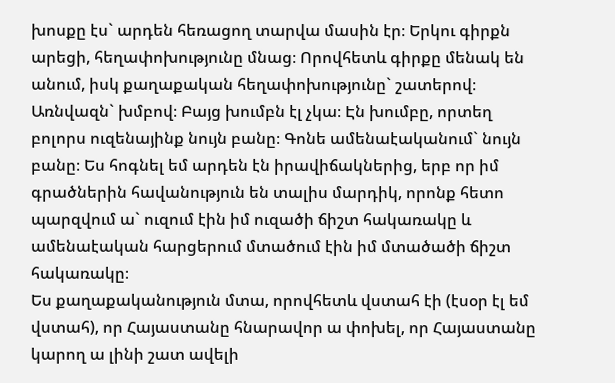խոսքը էս` արդեն հեռացող տարվա մասին էր։ Երկու գիրքն արեցի, հեղափոխությունը մնաց։ Որովհետև գիրքը մենակ են անում, իսկ քաղաքական հեղափոխությունը` շատերով։ Առնվազն` խմբով։ Բայց խումբն էլ չկա։ Էն խումբը, որտեղ բոլորս ուզենայինք նույն բանը։ Գոնե ամենաէականում` նույն բանը։ Ես հոգնել եմ արդեն էն իրավիճակներից, երբ որ իմ գրածներին հավանություն են տալիս մարդիկ, որոնք հետո պարզվում ա` ուզում էին իմ ուզածի ճիշտ հակառակը և ամենաէական հարցերում մտածում էին իմ մտածածի ճիշտ հակառակը։
Ես քաղաքականություն մտա, որովհետև վստահ էի (էսօր էլ եմ վստահ), որ Հայաստանը հնարավոր ա փոխել, որ Հայաստանը կարող ա լինի շատ ավելի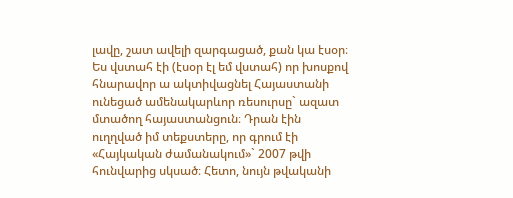լավը, շատ ավելի զարգացած, քան կա էսօր։ Ես վստահ էի (էսօր էլ եմ վստահ) որ խոսքով հնարավոր ա ակտիվացնել Հայաստանի ունեցած ամենակարևոր ռեսուրսը` ազատ մտածող հայաստանցուն։ Դրան էին ուղղված իմ տեքստերը, որ գրում էի «Հայկական ժամանակում»` 2007 թվի հունվարից սկսած։ Հետո, նույն թվականի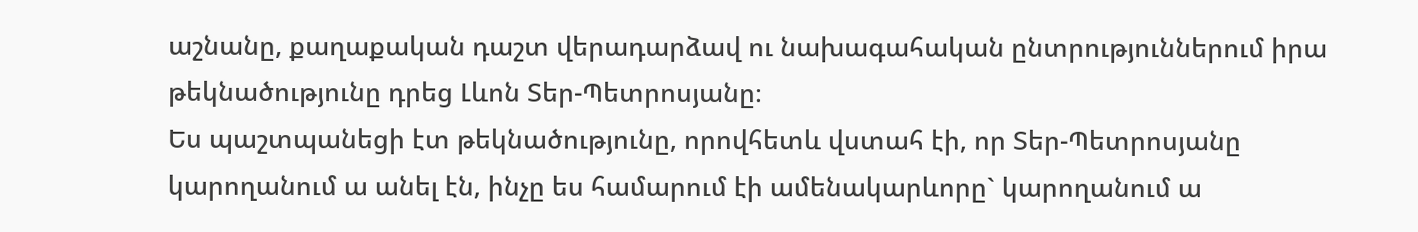աշնանը, քաղաքական դաշտ վերադարձավ ու նախագահական ընտրություններում իրա թեկնածությունը դրեց Լևոն Տեր-Պետրոսյանը։
Ես պաշտպանեցի էտ թեկնածությունը, որովհետև վստահ էի, որ Տեր-Պետրոսյանը կարողանում ա անել էն, ինչը ես համարում էի ամենակարևորը` կարողանում ա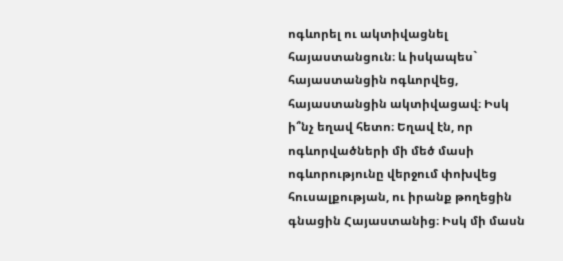ոգևորել ու ակտիվացնել հայաստանցուն։ և իսկապես` հայաստանցին ոգևորվեց, հայաստանցին ակտիվացավ։ Իսկ ի՞նչ եղավ հետո։ Եղավ էն, որ ոգևորվածների մի մեծ մասի ոգևորությունը վերջում փոխվեց հուսալքության, ու իրանք թողեցին գնացին Հայաստանից։ Իսկ մի մասն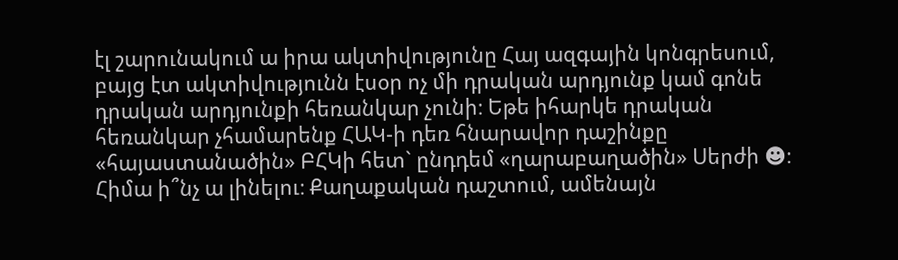էլ շարունակում ա իրա ակտիվությունը Հայ ազգային կոնգրեսում, բայց էտ ակտիվությունն էսօր ոչ մի դրական արդյունք կամ գոնե դրական արդյունքի հեռանկար չունի։ Եթե իհարկե դրական հեռանկար չհամարենք ՀԱԿ-ի դեռ հնարավոր դաշինքը «հայաստանածին» ԲՀԿի հետ` ընդդեմ «ղարաբաղածին» Սերժի ☻։
Հիմա ի՞նչ ա լինելու։ Քաղաքական դաշտում, ամենայն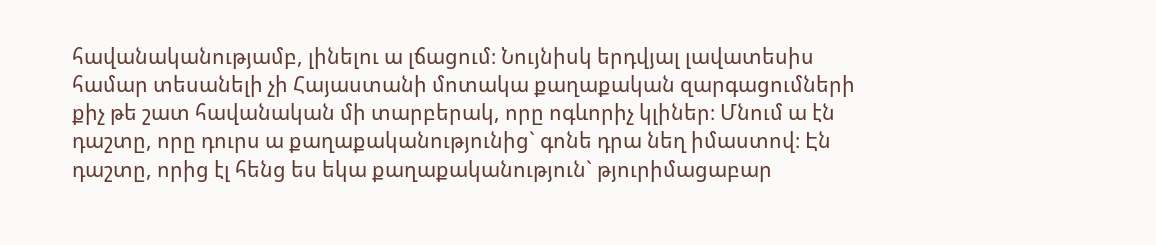հավանականությամբ, լինելու ա լճացում։ Նույնիսկ երդվյալ լավատեսիս համար տեսանելի չի Հայաստանի մոտակա քաղաքական զարգացումների քիչ թե շատ հավանական մի տարբերակ, որը ոգևորիչ կլիներ։ Մնում ա էն դաշտը, որը դուրս ա քաղաքականությունից` գոնե դրա նեղ իմաստով։ Էն դաշտը, որից էլ հենց ես եկա քաղաքականություն` թյուրիմացաբար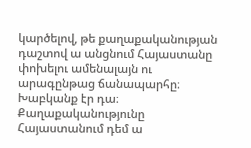կարծելով, թե քաղաքականության դաշտով ա անցնում Հայաստանը փոխելու ամենալայն ու արագընթաց ճանապարհը։ Խաբկանք էր դա։
Քաղաքականությունը Հայաստանում դեմ ա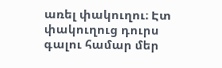առել փակուղու։ Էտ փակուղուց դուրս գալու համար մեր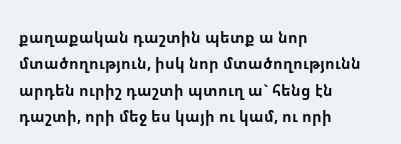քաղաքական դաշտին պետք ա նոր մտածողություն, իսկ նոր մտածողությունն արդեն ուրիշ դաշտի պտուղ ա` հենց էն դաշտի, որի մեջ ես կայի ու կամ, ու որի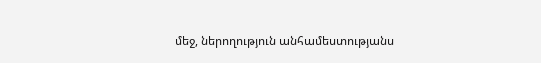մեջ, ներողություն անհամեստությանս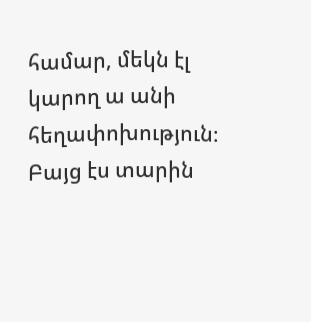համար, մեկն էլ կարող ա անի հեղափոխություն։
Բայց էս տարին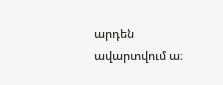արդեն ավարտվում ա։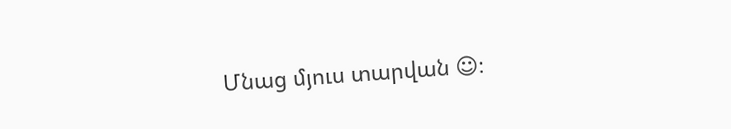Մնաց մյուս տարվան ☺։